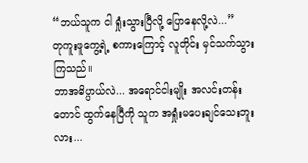“ဘယ်သူက ငါ ရှုံးသွားပြီလို့ ပြောနေလို့လဲ...”
တုကူးဖူကွေ့ရဲ့ စကားကြောင့် လူတိုင်း မှင်သက်သွားကြသည်။
ဘာအဓိပ္ပာယ်လဲ... အရောင်ငါးမျိုး အလင်းတန်းတောင် ထွက်နေပြီကို သူက အရှုံးမပေးချင်သေးဘူးလား...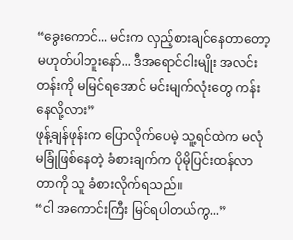“ခွေးကောင်... မင်းက လှည့်စားချင်နေတာတော့ မဟုတ်ပါဘူးနော်... ဒီအရောင်ငါးမျိုး အလင်းတန်းကို မမြင်ရအောင် မင်းမျက်လုံးတွေ ကန်းနေလို့လား”
ဖုန့်ချန်ဖုန်းက ပြောလိုက်ပေမဲ့ သူ့ရင်ထဲက မလုံမခြုံဖြစ်နေတဲ့ ခံစားချက်က ပိုမိုပြင်းထန်လာတာကို သူ ခံစားလိုက်ရသည်။
“ငါ အကောင်းကြီး မြင်ရပါတယ်ကွ...”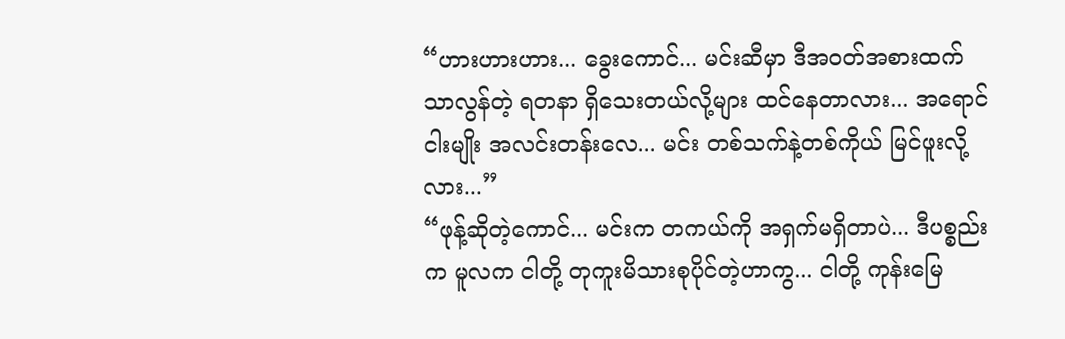“ဟားဟားဟား... ခွေးကောင်... မင်းဆီမှာ ဒီအဝတ်အစားထက် သာလွန်တဲ့ ရတနာ ရှိသေးတယ်လို့များ ထင်နေတာလား... အရောင်ငါးမျိုး အလင်းတန်းလေ... မင်း တစ်သက်နဲ့တစ်ကိုယ် မြင်ဖူးလို့လား...”
“ဖုန့်ဆိုတဲ့ကောင်... မင်းက တကယ်ကို အရှက်မရှိတာပဲ... ဒီပစ္စည်းက မူလက ငါတို့ တုကူးမိသားစုပိုင်တဲ့ဟာကွ... ငါတို့ ကုန်းမြေ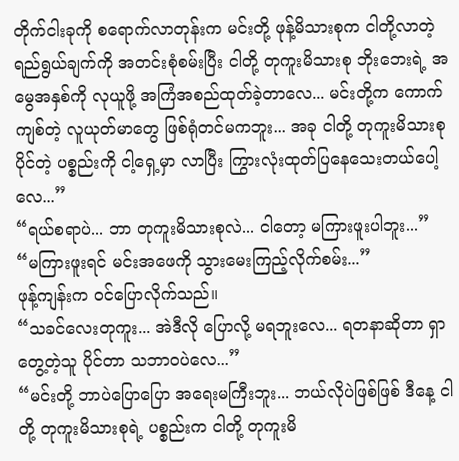တိုက်ငါးခုကို စရောက်လာတုန်းက မင်းတို့ ဖုန့်မိသားစုက ငါတို့လာတဲ့ ရည်ရွယ်ချက်ကို အတင်းစုံစမ်းပြီး ငါတို့ တုကူးမိသားစု ဘိုးဘေးရဲ့ အမွေအနှစ်ကို လုယူဖို့ အကြံအစည်ထုတ်ခဲ့တာလေ... မင်းတို့က ကောက်ကျစ်တဲ့ လူယုတ်မာတွေ ဖြစ်ရုံတင်မကဘူး... အခု ငါတို့ တုကူးမိသားစုပိုင်တဲ့ ပစ္စည်းကို ငါ့ရှေ့မှာ လာပြီး ကြွားလုံးထုတ်ပြနေသေးတယ်ပေါ့လေ...”
“ရယ်စရာပဲ... ဘာ တုကူးမိသားစုလဲ... ငါတော့ မကြားဖူးပါဘူး...”
“မကြားဖူးရင် မင်းအဖေကို သွားမေးကြည့်လိုက်စမ်း...”
ဖုန့်ကျန်းက ဝင်ပြောလိုက်သည်။
“သခင်လေးတုကူး... အဲဒီလို ပြောလို့ မရဘူးလေ... ရတနာဆိုတာ ရှာတွေ့တဲ့သူ ပိုင်တာ သဘာဝပဲလေ...”
“မင်းတို့ ဘာပဲပြောပြော အရေးမကြီးဘူး... ဘယ်လိုပဲဖြစ်ဖြစ် ဒီနေ့ ငါတို့ တုကူးမိသားစုရဲ့ ပစ္စည်းက ငါတို့ တုကူးမိ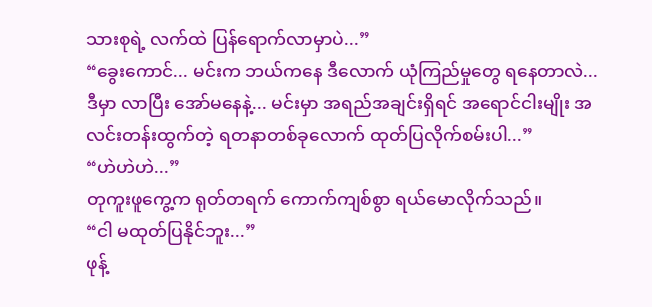သားစုရဲ့ လက်ထဲ ပြန်ရောက်လာမှာပဲ...”
“ခွေးကောင်... မင်းက ဘယ်ကနေ ဒီလောက် ယုံကြည်မှုတွေ ရနေတာလဲ... ဒီမှာ လာပြီး အော်မနေနဲ့... မင်းမှာ အရည်အချင်းရှိရင် အရောင်ငါးမျိုး အလင်းတန်းထွက်တဲ့ ရတနာတစ်ခုလောက် ထုတ်ပြလိုက်စမ်းပါ...”
“ဟဲဟဲဟဲ...”
တုကူးဖူကွေ့က ရုတ်တရက် ကောက်ကျစ်စွာ ရယ်မောလိုက်သည်။
“ငါ မထုတ်ပြနိုင်ဘူး...”
ဖုန့်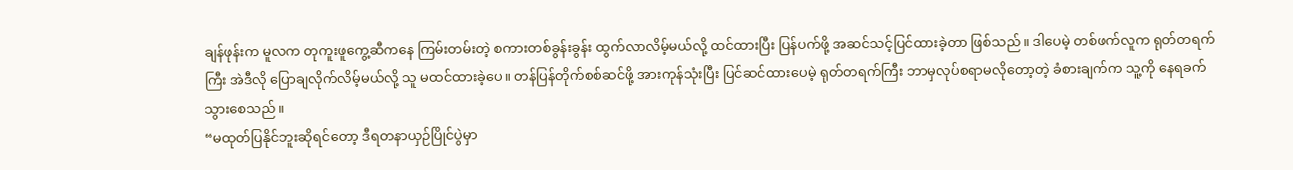ချန်ဖုန်းက မူလက တုကူးဖူကွေ့ဆီကနေ ကြမ်းတမ်းတဲ့ စကားတစ်ခွန်းခွန်း ထွက်လာလိမ့်မယ်လို့ ထင်ထားပြီး ပြန်ပက်ဖို့ အဆင်သင့်ပြင်ထားခဲ့တာ ဖြစ်သည်။ ဒါပေမဲ့ တစ်ဖက်လူက ရုတ်တရက်ကြီး အဲဒီလို ပြောချလိုက်လိမ့်မယ်လို့ သူ မထင်ထားခဲ့ပေ။ တန်ပြန်တိုက်စစ်ဆင်ဖို့ အားကုန်သုံးပြီး ပြင်ဆင်ထားပေမဲ့ ရုတ်တရက်ကြီး ဘာမှလုပ်စရာမလိုတော့တဲ့ ခံစားချက်က သူ့ကို နေရခက်သွားစေသည်။
“မထုတ်ပြနိုင်ဘူးဆိုရင်တော့ ဒီရတနာယှဉ်ပြိုင်ပွဲမှာ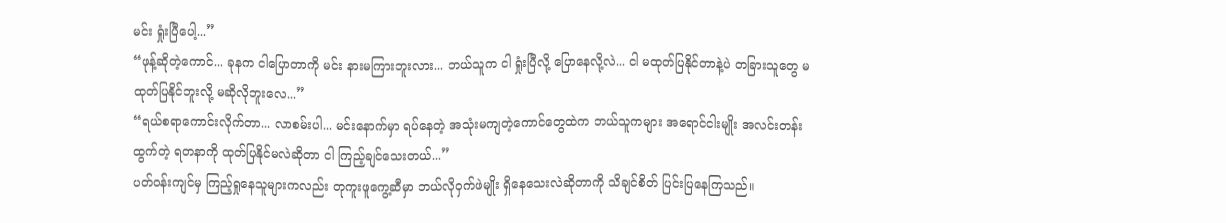မင်း ရှုံးပြီပေါ့...”
“ဖုန့်ဆိုတဲ့ကောင်... ခုနက ငါပြောတာကို မင်း နားမကြားဘူးလား... ဘယ်သူက ငါ ရှုံးပြီလို့ ပြောနေလို့လဲ... ငါ မထုတ်ပြနိုင်တာနဲ့ပဲ တခြားသူတွေ မထုတ်ပြနိုင်ဘူးလို့ မဆိုလိုဘူးလေ...”
“ရယ်စရာကောင်းလိုက်တာ... လာစမ်းပါ... မင်းနောက်မှာ ရပ်နေတဲ့ အသုံးမကျတဲ့ကောင်တွေထဲက ဘယ်သူကများ အရောင်ငါးမျိုး အလင်းတန်းထွက်တဲ့ ရတနာကို ထုတ်ပြနိုင်မလဲဆိုတာ ငါ ကြည့်ချင်သေးတယ်...”
ပတ်ဝန်းကျင်မှ ကြည့်ရှုနေသူများကလည်း တုကူးဖူကွေ့ဆီမှာ ဘယ်လိုဝှက်ဖဲမျိုး ရှိနေသေးလဲဆိုတာကို သိချင်စိတ် ပြင်းပြနေကြသည်။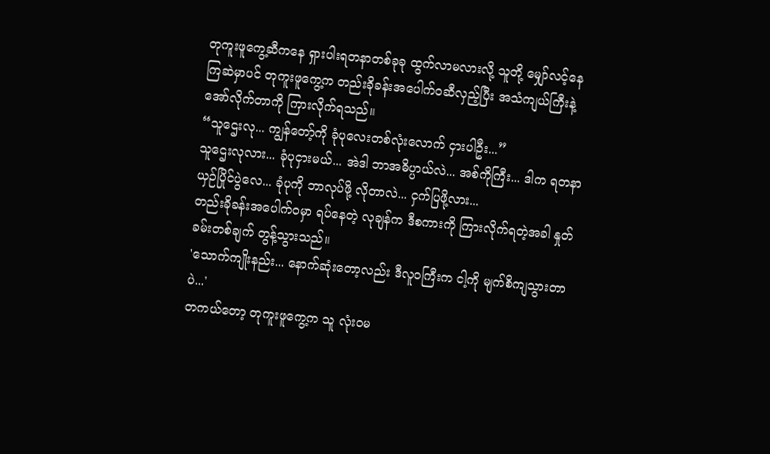တုကူးဖူကွေ့ဆီကနေ ရှားပါးရတနာတစ်ခုခု ထွက်လာမလားလို့ သူတို့ မျှော်လင့်နေကြဆဲမှာပင် တုကူးဖူကွေ့က တည်းခိုခန်းအပေါက်ဝဆီလှည့်ပြီး အသံကျယ်ကြီးနဲ့ အော်လိုက်တာကို ကြားလိုက်ရသည်။
“သူဌေးလု... ကျွန်တော့်ကို ခုံပုလေးတစ်လုံးလောက် ငှားပါဦး...”
သူဌေးလုလား... ခုံပုငှားမယ်... အဲဒါ ဘာအဓိပ္ပာယ်လဲ... အစ်ကိုကြီး... ဒါက ရတနာယှဉ်ပြိုင်ပွဲလေ... ခုံပုကို ဘာလုပ်ဖို့ လိုတာလဲ... ငှက်ပြဖို့လား...
တည်းခိုခန်းအပေါက်ဝမှာ ရပ်နေတဲ့ လုချန်က ဒီစကားကို ကြားလိုက်ရတဲ့အခါ နှုတ်ခမ်းတစ်ချက် တွန့်သွားသည်။
'သောက်ကျိုးနည်း... နောက်ဆုံးတော့လည်း ဒီလူဝကြီးက ငါ့ကို မျက်စိကျသွားတာပဲ...'
တကယ်တော့ တုကူးဖူကွေ့က သူ လုံးဝမ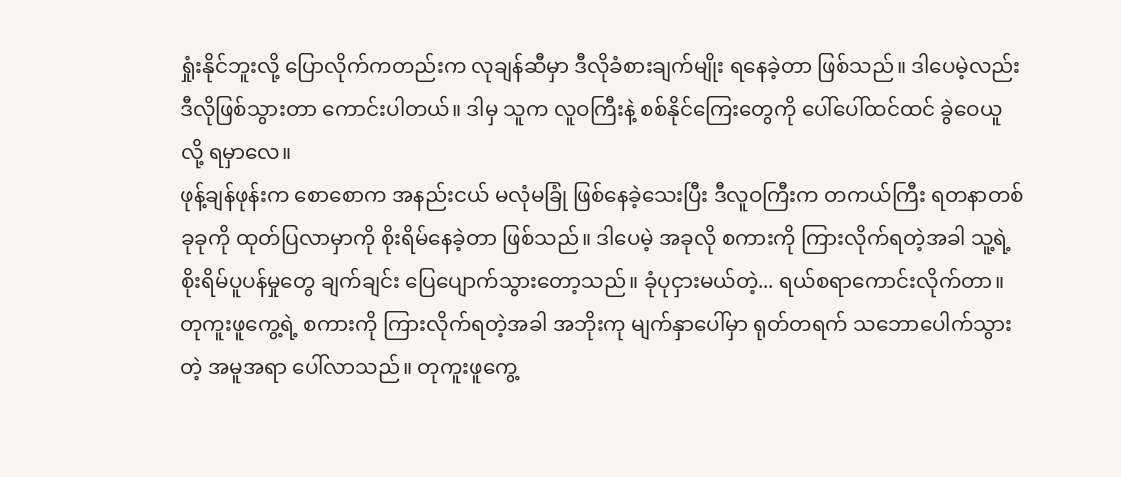ရှုံးနိုင်ဘူးလို့ ပြောလိုက်ကတည်းက လုချန်ဆီမှာ ဒီလိုခံစားချက်မျိုး ရနေခဲ့တာ ဖြစ်သည်။ ဒါပေမဲ့လည်း ဒီလိုဖြစ်သွားတာ ကောင်းပါတယ်။ ဒါမှ သူက လူဝကြီးနဲ့ စစ်နိုင်ကြေးတွေကို ပေါ်ပေါ်ထင်ထင် ခွဲဝေယူလို့ ရမှာလေ။
ဖုန့်ချန်ဖုန်းက စောစောက အနည်းငယ် မလုံမခြုံ ဖြစ်နေခဲ့သေးပြီး ဒီလူဝကြီးက တကယ်ကြီး ရတနာတစ်ခုခုကို ထုတ်ပြလာမှာကို စိုးရိမ်နေခဲ့တာ ဖြစ်သည်။ ဒါပေမဲ့ အခုလို စကားကို ကြားလိုက်ရတဲ့အခါ သူ့ရဲ့ စိုးရိမ်ပူပန်မှုတွေ ချက်ချင်း ပြေပျောက်သွားတော့သည်။ ခုံပုငှားမယ်တဲ့... ရယ်စရာကောင်းလိုက်တာ။
တုကူးဖူကွေ့ရဲ့ စကားကို ကြားလိုက်ရတဲ့အခါ အဘိုးကု မျက်နှာပေါ်မှာ ရုတ်တရက် သဘောပေါက်သွားတဲ့ အမူအရာ ပေါ်လာသည်။ တုကူးဖူကွေ့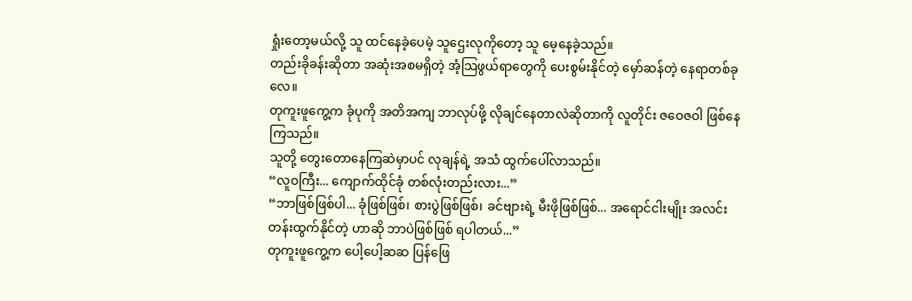ရှုံးတော့မယ်လို့ သူ ထင်နေခဲ့ပေမဲ့ သူဌေးလုကိုတော့ သူ မေ့နေခဲ့သည်။
တည်းခိုခန်းဆိုတာ အဆုံးအစမရှိတဲ့ အံ့သြဖွယ်ရာတွေကို ပေးစွမ်းနိုင်တဲ့ မှော်ဆန်တဲ့ နေရာတစ်ခုလေ။
တုကူးဖူကွေ့က ခုံပုကို အတိအကျ ဘာလုပ်ဖို့ လိုချင်နေတာလဲဆိုတာကို လူတိုင်း ဇဝေဇဝါ ဖြစ်နေကြသည်။
သူတို့ တွေးတောနေကြဆဲမှာပင် လုချန်ရဲ့ အသံ ထွက်ပေါ်လာသည်။
“လူဝကြီး... ကျောက်ထိုင်ခုံ တစ်လုံးတည်းလား...”
“ဘာဖြစ်ဖြစ်ပါ... ခုံဖြစ်ဖြစ်၊ စားပွဲဖြစ်ဖြစ်၊ ခင်ဗျားရဲ့ မီးဖိုဖြစ်ဖြစ်... အရောင်ငါးမျိုး အလင်းတန်းထွက်နိုင်တဲ့ ဟာဆို ဘာပဲဖြစ်ဖြစ် ရပါတယ်...”
တုကူးဖူကွေ့က ပေါ့ပေါ့ဆဆ ပြန်ဖြေ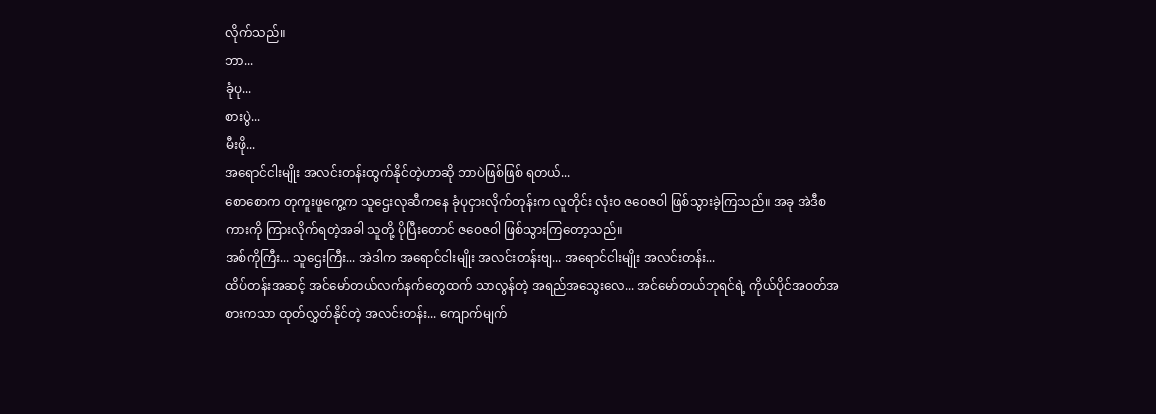လိုက်သည်။
ဘာ...
ခုံပု...
စားပွဲ...
မီးဖို...
အရောင်ငါးမျိုး အလင်းတန်းထွက်နိုင်တဲ့ဟာဆို ဘာပဲဖြစ်ဖြစ် ရတယ်...
စောစောက တုကူးဖူကွေ့က သူဌေးလုဆီကနေ ခုံပုငှားလိုက်တုန်းက လူတိုင်း လုံးဝ ဇဝေဇဝါ ဖြစ်သွားခဲ့ကြသည်။ အခု အဲဒီစကားကို ကြားလိုက်ရတဲ့အခါ သူတို့ ပိုပြီးတောင် ဇဝေဇဝါ ဖြစ်သွားကြတော့သည်။
အစ်ကိုကြီး... သူဌေးကြီး... အဲဒါက အရောင်ငါးမျိုး အလင်းတန်းဗျ... အရောင်ငါးမျိုး အလင်းတန်း...
ထိပ်တန်းအဆင့် အင်မော်တယ်လက်နက်တွေထက် သာလွန်တဲ့ အရည်အသွေးလေ... အင်မော်တယ်ဘုရင်ရဲ့ ကိုယ်ပိုင်အဝတ်အစားကသာ ထုတ်လွှတ်နိုင်တဲ့ အလင်းတန်း... ကျောက်မျက်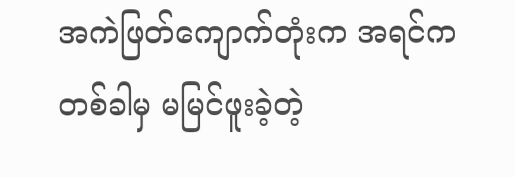အကဲဖြတ်ကျောက်တုံးက အရင်က တစ်ခါမှ မမြင်ဖူးခဲ့တဲ့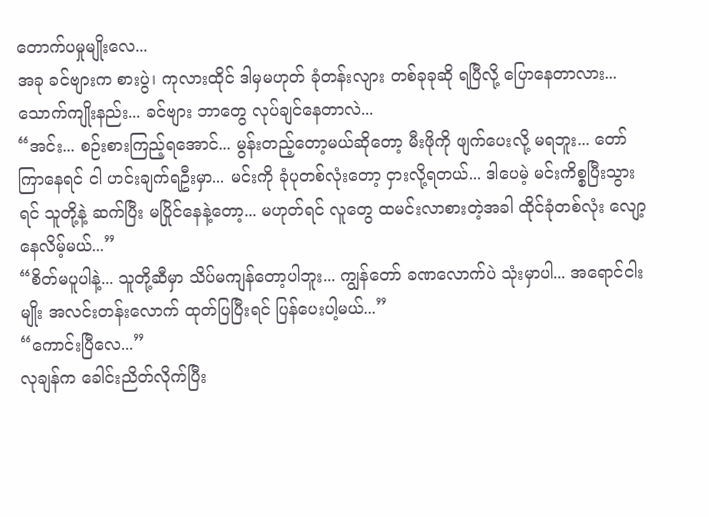တောက်ပမှုမျိုးလေ...
အခု ခင်ဗျားက စားပွဲ၊ ကုလားထိုင် ဒါမှမဟုတ် ခုံတန်းလျား တစ်ခုခုဆို ရပြီလို့ ပြောနေတာလား... သောက်ကျိုးနည်း... ခင်ဗျား ဘာတွေ လုပ်ချင်နေတာလဲ...
“အင်း... စဉ်းစားကြည့်ရအောင်... မွန်းတည့်တော့မယ်ဆိုတော့ မီးဖိုကို ဖျက်ပေးလို့ မရဘူး... တော်ကြာနေရင် ငါ ဟင်းချက်ရဦးမှာ... မင်းကို ခုံပုတစ်လုံးတော့ ငှားလို့ရတယ်... ဒါပေမဲ့ မင်းကိစ္စပြီးသွားရင် သူတို့နဲ့ ဆက်ပြီး မပြိုင်နေနဲ့တော့... မဟုတ်ရင် လူတွေ ထမင်းလာစားတဲ့အခါ ထိုင်ခုံတစ်လုံး လျော့နေလိမ့်မယ်...”
“စိတ်မပူပါနဲ့... သူတို့ဆီမှာ သိပ်မကျန်တော့ပါဘူး... ကျွန်တော် ခဏလောက်ပဲ သုံးမှာပါ... အရောင်ငါးမျိုး အလင်းတန်းလောက် ထုတ်ပြပြီးရင် ပြန်ပေးပါ့မယ်...”
“ကောင်းပြီလေ...”
လုချန်က ခေါင်းညိတ်လိုက်ပြီး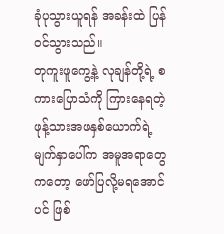ခုံပုသွားယူရန် အခန်းထဲ ပြန်ဝင်သွားသည်။
တုကူးဖူကွေ့နဲ့ လုချန်တို့ရဲ့ စကားပြောသံကို ကြားနေရတဲ့ ဖုန့်သားအဖနှစ်ယောက်ရဲ့ မျက်နှာပေါ်က အမူအရာတွေကတော့ ဖော်ပြလို့မရအောင်ပင် ဖြစ်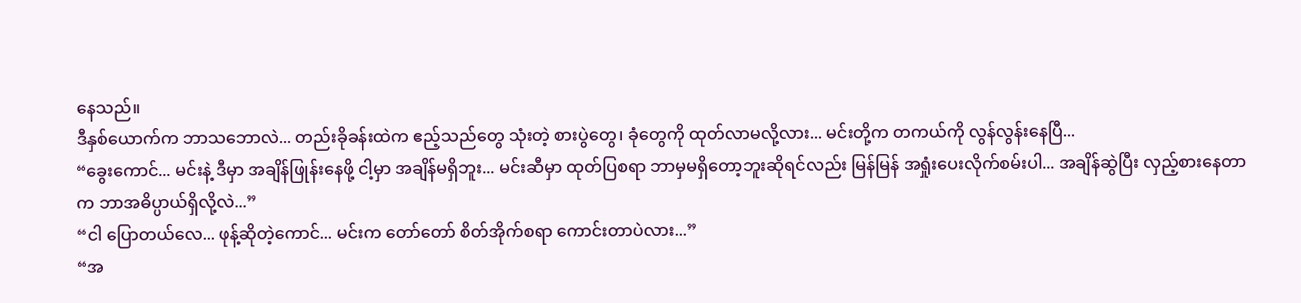နေသည်။
ဒီနှစ်ယောက်က ဘာသဘောလဲ... တည်းခိုခန်းထဲက ဧည့်သည်တွေ သုံးတဲ့ စားပွဲတွေ၊ ခုံတွေကို ထုတ်လာမလို့လား... မင်းတို့က တကယ်ကို လွန်လွန်းနေပြီ...
“ခွေးကောင်... မင်းနဲ့ ဒီမှာ အချိန်ဖြုန်းနေဖို့ ငါ့မှာ အချိန်မရှိဘူး... မင်းဆီမှာ ထုတ်ပြစရာ ဘာမှမရှိတော့ဘူးဆိုရင်လည်း မြန်မြန် အရှုံးပေးလိုက်စမ်းပါ... အချိန်ဆွဲပြီး လှည့်စားနေတာက ဘာအဓိပ္ပာယ်ရှိလို့လဲ...”
“ငါ ပြောတယ်လေ... ဖုန့်ဆိုတဲ့ကောင်... မင်းက တော်တော် စိတ်အိုက်စရာ ကောင်းတာပဲလား...”
“အ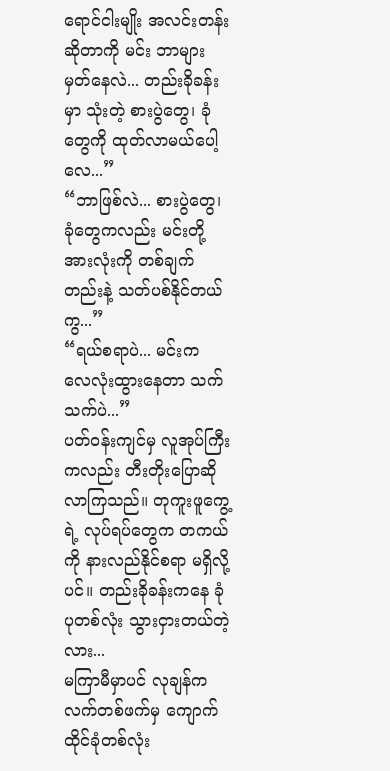ရောင်ငါးမျိုး အလင်းတန်းဆိုတာကို မင်း ဘာများမှတ်နေလဲ... တည်းခိုခန်းမှာ သုံးတဲ့ စားပွဲတွေ၊ ခုံတွေကို ထုတ်လာမယ်ပေါ့လေ...”
“ဘာဖြစ်လဲ... စားပွဲတွေ၊ ခုံတွေကလည်း မင်းတို့အားလုံးကို တစ်ချက်တည်းနဲ့ သတ်ပစ်နိုင်တယ်ကွ...”
“ရယ်စရာပဲ... မင်းက လေလုံးထွားနေတာ သက်သက်ပဲ...”
ပတ်ဝန်းကျင်မှ လူအုပ်ကြီးကလည်း တီးတိုးပြောဆိုလာကြသည်။ တုကူးဖူကွေ့ရဲ့ လုပ်ရပ်တွေက တကယ်ကို နားလည်နိုင်စရာ မရှိလို့ပင်။ တည်းခိုခန်းကနေ ခုံပုတစ်လုံး သွားငှားတယ်တဲ့လား...
မကြာမီမှာပင် လုချန်က လက်တစ်ဖက်မှ ကျောက်ထိုင်ခုံတစ်လုံး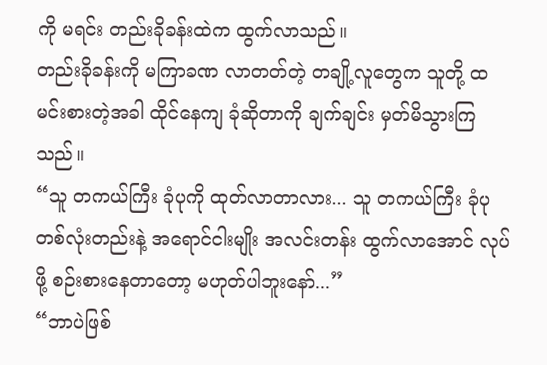ကို မရင်း တည်းခိုခန်းထဲက ထွက်လာသည်။
တည်းခိုခန်းကို မကြာခဏ လာတတ်တဲ့ တချို့လူတွေက သူတို့ ထမင်းစားတဲ့အခါ ထိုင်နေကျ ခုံဆိုတာကို ချက်ချင်း မှတ်မိသွားကြသည်။
“သူ တကယ်ကြီး ခုံပုကို ထုတ်လာတာလား... သူ တကယ်ကြီး ခုံပုတစ်လုံးတည်းနဲ့ အရောင်ငါးမျိုး အလင်းတန်း ထွက်လာအောင် လုပ်ဖို့ စဉ်းစားနေတာတော့ မဟုတ်ပါဘူးနော်...”
“ဘာပဲဖြစ်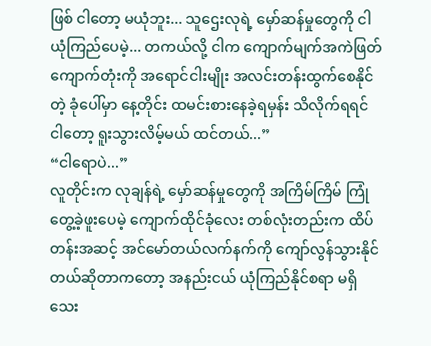ဖြစ် ငါတော့ မယုံဘူး... သူဌေးလုရဲ့ မှော်ဆန်မှုတွေကို ငါ ယုံကြည်ပေမဲ့... တကယ်လို့ ငါက ကျောက်မျက်အကဲဖြတ်ကျောက်တုံးကို အရောင်ငါးမျိုး အလင်းတန်းထွက်စေနိုင်တဲ့ ခုံပေါ်မှာ နေ့တိုင်း ထမင်းစားနေခဲ့ရမှန်း သိလိုက်ရရင် ငါတော့ ရူးသွားလိမ့်မယ် ထင်တယ်...”
“ငါရောပဲ...”
လူတိုင်းက လုချန်ရဲ့ မှော်ဆန်မှုတွေကို အကြိမ်ကြိမ် ကြုံတွေ့ခဲ့ဖူးပေမဲ့ ကျောက်ထိုင်ခုံလေး တစ်လုံးတည်းက ထိပ်တန်းအဆင့် အင်မော်တယ်လက်နက်ကို ကျော်လွန်သွားနိုင်တယ်ဆိုတာကတော့ အနည်းငယ် ယုံကြည်နိုင်စရာ မရှိသေး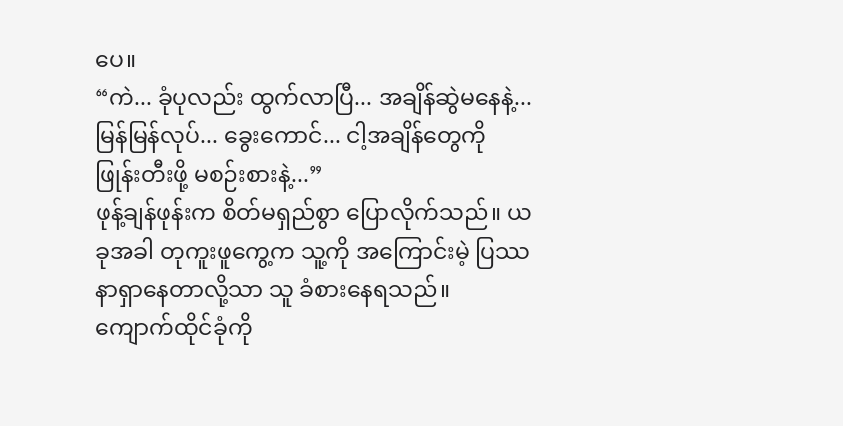ပေ။
“ကဲ... ခုံပုလည်း ထွက်လာပြီ... အချိန်ဆွဲမနေနဲ့... မြန်မြန်လုပ်... ခွေးကောင်... ငါ့အချိန်တွေကို ဖြုန်းတီးဖို့ မစဉ်းစားနဲ့...”
ဖုန့်ချန်ဖုန်းက စိတ်မရှည်စွာ ပြောလိုက်သည်။ ယခုအခါ တုကူးဖူကွေ့က သူ့ကို အကြောင်းမဲ့ ပြဿနာရှာနေတာလို့သာ သူ ခံစားနေရသည်။
ကျောက်ထိုင်ခုံကို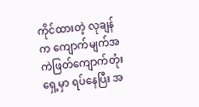ကိုင်ထားတဲ့ လုချန်က ကျောက်မျက်အကဲဖြတ်ကျောက်တုံးရှေ့မှာ ရပ်နေပြီး အ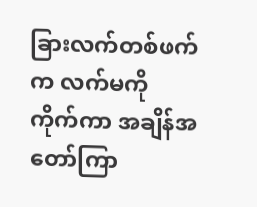ခြားလက်တစ်ဖက်က လက်မကို ကိုက်ကာ အချိန်အတော်ကြာ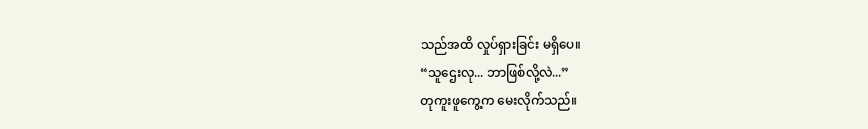သည်အထိ လှုပ်ရှားခြင်း မရှိပေ။
“သူဌေးလု... ဘာဖြစ်လို့လဲ...”
တုကူးဖူကွေ့က မေးလိုက်သည်။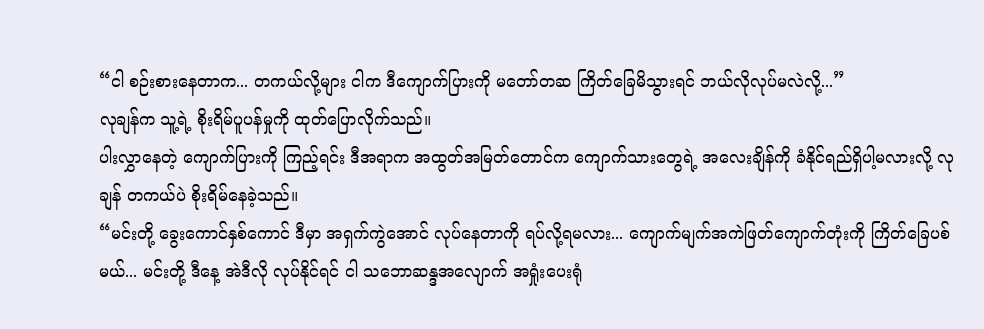“ငါ စဉ်းစားနေတာက... တကယ်လို့များ ငါက ဒီကျောက်ပြားကို မတော်တဆ ကြိတ်ခြေမိသွားရင် ဘယ်လိုလုပ်မလဲလို့...”
လုချန်က သူ့ရဲ့ စိုးရိမ်ပူပန်မှုကို ထုတ်ပြောလိုက်သည်။
ပါးလွှာနေတဲ့ ကျောက်ပြားကို ကြည့်ရင်း ဒီအရာက အထွတ်အမြတ်တောင်က ကျောက်သားတွေရဲ့ အလေးချိန်ကို ခံနိုင်ရည်ရှိပါ့မလားလို့ လုချန် တကယ်ပဲ စိုးရိမ်နေခဲ့သည်။
“မင်းတို့ ခွေးကောင်နှစ်ကောင် ဒီမှာ အရှက်ကွဲအောင် လုပ်နေတာကို ရပ်လို့ရမလား... ကျောက်မျက်အကဲဖြတ်ကျောက်တုံးကို ကြိတ်ခြေပစ်မယ်... မင်းတို့ ဒီနေ့ အဲဒီလို လုပ်နိုင်ရင် ငါ သဘောဆန္ဒအလျောက် အရှုံးပေးရုံ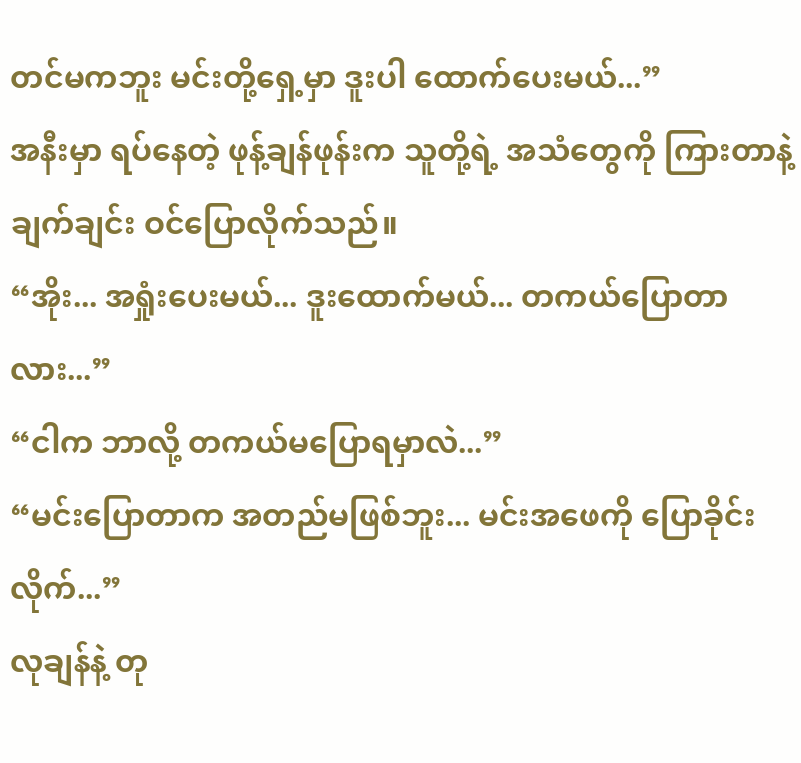တင်မကဘူး မင်းတို့ရှေ့မှာ ဒူးပါ ထောက်ပေးမယ်...”
အနီးမှာ ရပ်နေတဲ့ ဖုန့်ချန်ဖုန်းက သူတို့ရဲ့ အသံတွေကို ကြားတာနဲ့ ချက်ချင်း ဝင်ပြောလိုက်သည်။
“အိုး... အရှုံးပေးမယ်... ဒူးထောက်မယ်... တကယ်ပြောတာလား...”
“ငါက ဘာလို့ တကယ်မပြောရမှာလဲ...”
“မင်းပြောတာက အတည်မဖြစ်ဘူး... မင်းအဖေကို ပြောခိုင်းလိုက်...”
လုချန်နဲ့ တု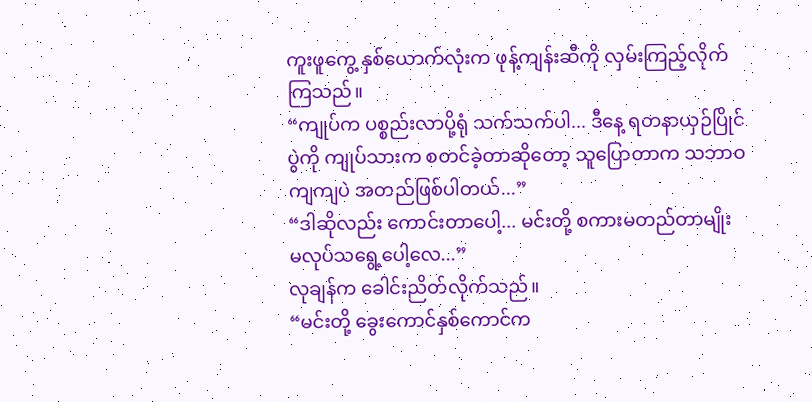ကူးဖူကွေ့ နှစ်ယောက်လုံးက ဖုန့်ကျန်းဆီကို လှမ်းကြည့်လိုက်ကြသည်။
“ကျုပ်က ပစ္စည်းလာပို့ရုံ သက်သက်ပါ... ဒီနေ့ ရတနာယှဉ်ပြိုင်ပွဲကို ကျုပ်သားက စတင်ခဲ့တာဆိုတော့ သူပြောတာက သဘာဝကျကျပဲ အတည်ဖြစ်ပါတယ်...”
“ဒါဆိုလည်း ကောင်းတာပေါ့... မင်းတို့ စကားမတည်တာမျိုး မလုပ်သရွေ့ပေါ့လေ...”
လုချန်က ခေါင်းညိတ်လိုက်သည်။
“မင်းတို့ ခွေးကောင်နှစ်ကောင်က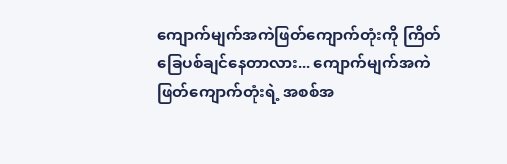ကျောက်မျက်အကဲဖြတ်ကျောက်တုံးကို ကြိတ်ခြေပစ်ချင်နေတာလား... ကျောက်မျက်အကဲဖြတ်ကျောက်တုံးရဲ့ အစစ်အ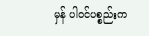မှန် ပါဝင်ပစ္စည်းက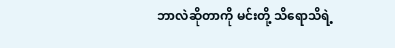ဘာလဲဆိုတာကို မင်းတို့ သိရောသိရဲ့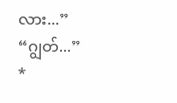လား...”
“ဂျွတ်...”
*